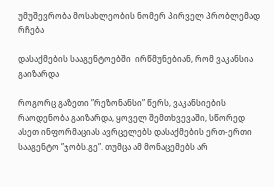უმუშევრობა მოსახლეობის ნომერ პირველ პრობლემად რჩება

დასაქმების სააგენტოებში  ირწმუნებიან, რომ ვაკანსია გაიზარდა

როგორც გაზეთი ”რეზონანსი” წერს, ვაკანსიების რაოდენობა გაიზარდა, ყოველ შემთხვევაში, სწორედ ასეთ ინფორმაციას ავრცელებს დასაქმების ერთ-ერთი სააგენტო ”ჯობს.გე”. თუმცა ამ მონაცემებს არ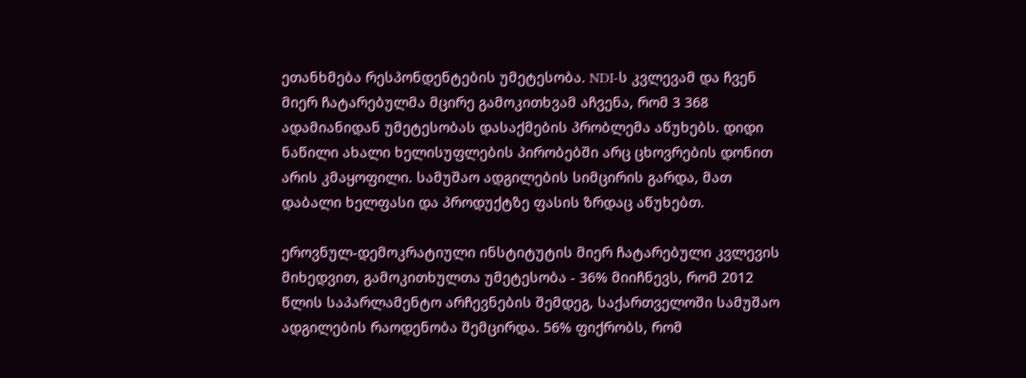ეთანხმება რესპონდენტების უმეტესობა. NDI-ს კვლევამ და ჩვენ მიერ ჩატარებულმა მცირე გამოკითხვამ აჩვენა, რომ 3 368 ადამიანიდან უმეტესობას დასაქმების პრობლემა აწუხებს. დიდი ნაწილი ახალი ხელისუფლების პირობებში არც ცხოვრების დონით არის კმაყოფილი. სამუშაო ადგილების სიმცირის გარდა, მათ დაბალი ხელფასი და პროდუქტზე ფასის ზრდაც აწუხებთ.

ეროვნულ-დემოკრატიული ინსტიტუტის მიერ ჩატარებული კვლევის მიხედვით, გამოკითხულთა უმეტესობა - 36% მიიჩნევს, რომ 2012 წლის საპარლამენტო არჩევნების შემდეგ, საქართველოში სამუშაო ადგილების რაოდენობა შემცირდა. 56% ფიქრობს, რომ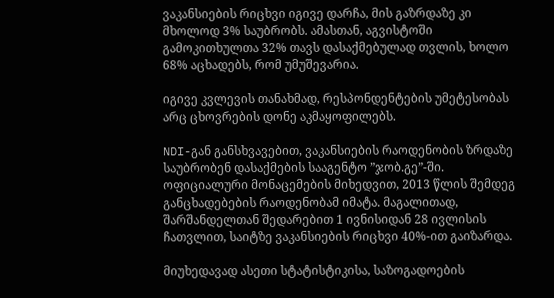ვაკანსიების რიცხვი იგივე დარჩა, მის გაზრდაზე კი მხოლოდ 3% საუბრობს. ამასთან, აგვისტოში გამოკითხულთა 32% თავს დასაქმებულად თვლის, ხოლო 68% აცხადებს, რომ უმუშევარია.

იგივე კვლევის თანახმად, რესპონდენტების უმეტესობას არც ცხოვრების დონე აკმაყოფილებს.

NDI-გან განსხვავებით, ვაკანსიების რაოდენობის ზრდაზე საუბრობენ დასაქმების სააგენტო ”ჯობ.გე”-ში. ოფიციალური მონაცემების მიხედვით, 2013 წლის შემდეგ განცხადებების რაოდენობამ იმატა. მაგალითად, შარშანდელთან შედარებით 1 ივნისიდან 28 ივლისის ჩათვლით, საიტზე ვაკანსიების რიცხვი 40%-ით გაიზარდა.

მიუხედავად ასეთი სტატისტიკისა, საზოგადოების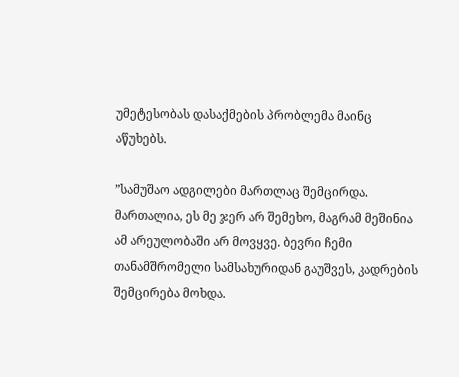უმეტესობას დასაქმების პრობლემა მაინც აწუხებს.

”სამუშაო ადგილები მართლაც შემცირდა. მართალია, ეს მე ჯერ არ შემეხო, მაგრამ მეშინია ამ არეულობაში არ მოვყვე. ბევრი ჩემი თანამშრომელი სამსახურიდან გაუშვეს, კადრების შემცირება მოხდა.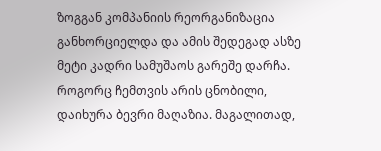ზოგგან კომპანიის რეორგანიზაცია განხორციელდა და ამის შედეგად ასზე მეტი კადრი სამუშაოს გარეშე დარჩა. როგორც ჩემთვის არის ცნობილი, დაიხურა ბევრი მაღაზია. მაგალითად,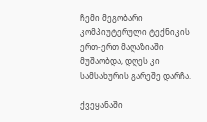ჩემი მეგობარი კომპიუტერული ტექნიკის ერთ-ერთ მაღაზიაში მუშაობდა, დღეს კი სამსახურის გარეშე დარჩა.

ქვეყანაში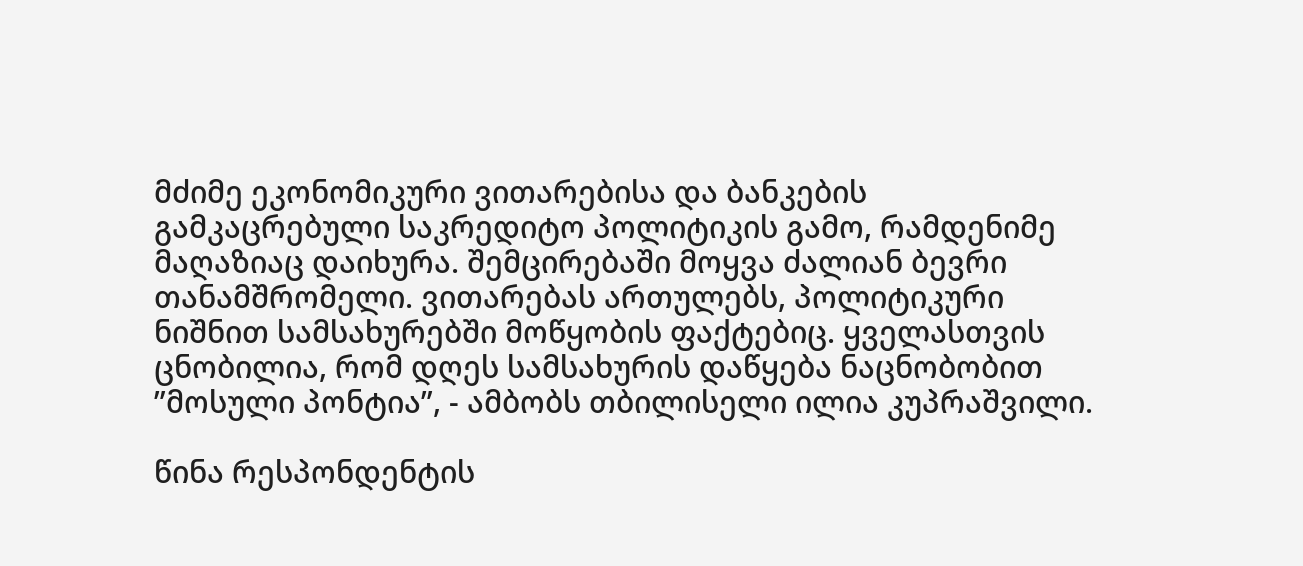მძიმე ეკონომიკური ვითარებისა და ბანკების გამკაცრებული საკრედიტო პოლიტიკის გამო, რამდენიმე მაღაზიაც დაიხურა. შემცირებაში მოყვა ძალიან ბევრი თანამშრომელი. ვითარებას ართულებს, პოლიტიკური ნიშნით სამსახურებში მოწყობის ფაქტებიც. ყველასთვის ცნობილია, რომ დღეს სამსახურის დაწყება ნაცნობობით ”მოსული პონტია”, - ამბობს თბილისელი ილია კუპრაშვილი.

წინა რესპონდენტის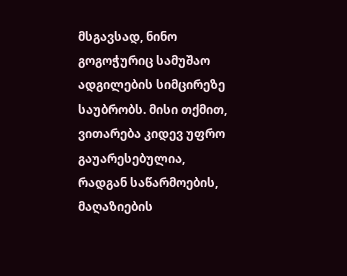მსგავსად, ნინო გოგოჭურიც სამუშაო ადგილების სიმცირეზე საუბრობს. მისი თქმით, ვითარება კიდევ უფრო გაუარესებულია, რადგან საწარმოების, მაღაზიების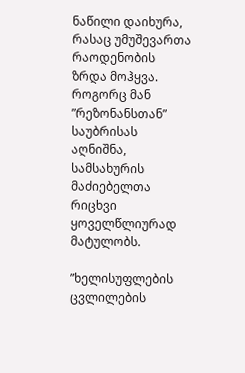ნაწილი დაიხურა, რასაც უმუშევართა რაოდენობის ზრდა მოჰყვა. როგორც მან ”რეზონანსთან” საუბრისას აღნიშნა, სამსახურის მაძიებელთა რიცხვი ყოველწლიურად მატულობს.

”ხელისუფლების ცვლილების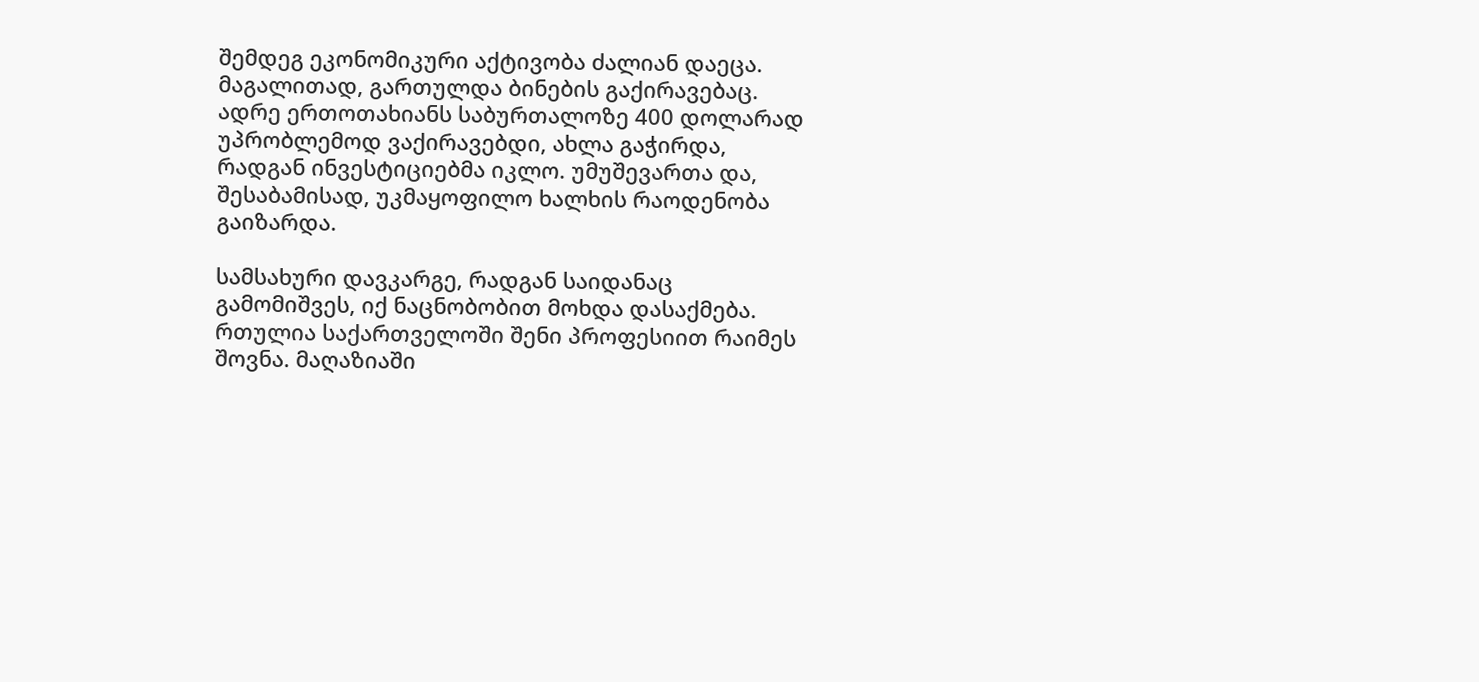შემდეგ ეკონომიკური აქტივობა ძალიან დაეცა. მაგალითად, გართულდა ბინების გაქირავებაც. ადრე ერთოთახიანს საბურთალოზე 400 დოლარად უპრობლემოდ ვაქირავებდი, ახლა გაჭირდა, რადგან ინვესტიციებმა იკლო. უმუშევართა და, შესაბამისად, უკმაყოფილო ხალხის რაოდენობა გაიზარდა.

სამსახური დავკარგე, რადგან საიდანაც გამომიშვეს, იქ ნაცნობობით მოხდა დასაქმება. რთულია საქართველოში შენი პროფესიით რაიმეს შოვნა. მაღაზიაში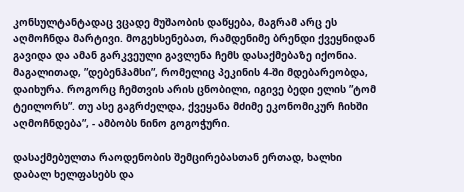კონსულტანტადაც ვცადე მუშაობის დაწყება, მაგრამ არც ეს აღმოჩნდა მარტივი. მოგეხსენებათ, რამდენიმე ბრენდი ქვეყნიდან გავიდა და ამან გარკვეული გავლენა ჩემს დასაქმებაზე იქონია. მაგალითად, ”დებენჰამსი”, რომელიც პეკინის 4-ში მდებარეობდა, დაიხურა. როგორც ჩემთვის არის ცნობილი, იგივე ბედი ელის ”ტომ ტეილორს”. თუ ასე გაგრძელდა, ქვეყანა მძიმე ეკონომიკურ ჩიხში აღმოჩნდება”, - ამბობს ნინო გოგოჭური.

დასაქმებულთა რაოდენობის შემცირებასთან ერთად, ხალხი დაბალ ხელფასებს და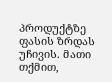პროდუქტზე ფასის ზრდას უჩივის. მათი თქმით,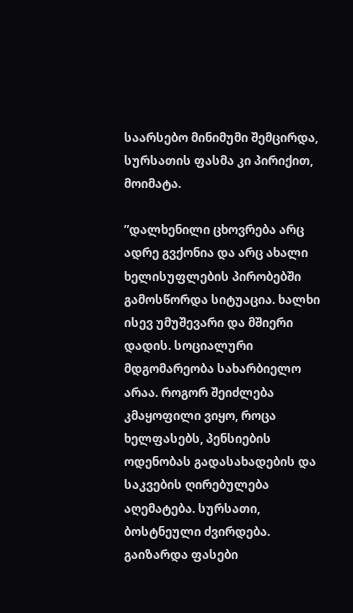საარსებო მინიმუმი შემცირდა, სურსათის ფასმა კი პირიქით, მოიმატა.

”დალხენილი ცხოვრება არც ადრე გვქონია და არც ახალი ხელისუფლების პირობებში გამოსწორდა სიტუაცია. ხალხი ისევ უმუშევარი და მშიერი დადის. სოციალური მდგომარეობა სახარბიელო არაა. როგორ შეიძლება კმაყოფილი ვიყო, როცა ხელფასებს, პენსიების ოდენობას გადასახადების და საკვების ღირებულება აღემატება. სურსათი, ბოსტნეული ძვირდება. გაიზარდა ფასები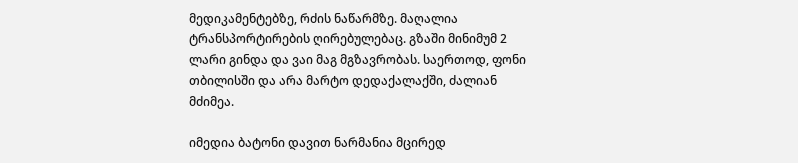მედიკამენტებზე, რძის ნაწარმზე. მაღალია ტრანსპორტირების ღირებულებაც. გზაში მინიმუმ 2 ლარი გინდა და ვაი მაგ მგზავრობას. საერთოდ, ფონი თბილისში და არა მარტო დედაქალაქში, ძალიან მძიმეა.

იმედია ბატონი დავით ნარმანია მცირედ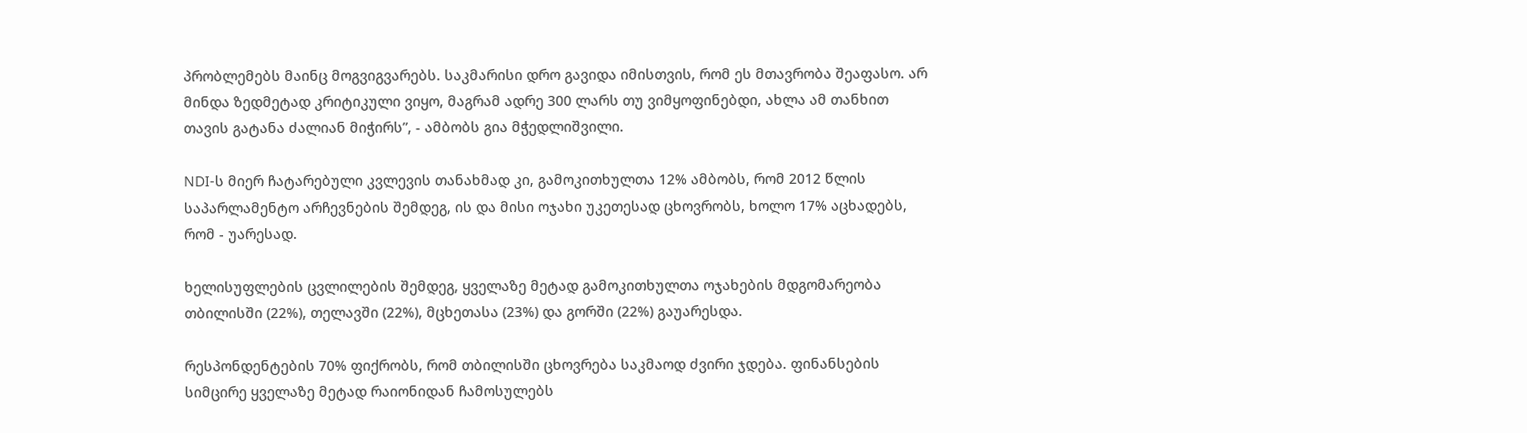პრობლემებს მაინც მოგვიგვარებს. საკმარისი დრო გავიდა იმისთვის, რომ ეს მთავრობა შეაფასო. არ მინდა ზედმეტად კრიტიკული ვიყო, მაგრამ ადრე 300 ლარს თუ ვიმყოფინებდი, ახლა ამ თანხით თავის გატანა ძალიან მიჭირს”, - ამბობს გია მჭედლიშვილი.

NDI-ს მიერ ჩატარებული კვლევის თანახმად კი, გამოკითხულთა 12% ამბობს, რომ 2012 წლის საპარლამენტო არჩევნების შემდეგ, ის და მისი ოჯახი უკეთესად ცხოვრობს, ხოლო 17% აცხადებს, რომ - უარესად.

ხელისუფლების ცვლილების შემდეგ, ყველაზე მეტად გამოკითხულთა ოჯახების მდგომარეობა თბილისში (22%), თელავში (22%), მცხეთასა (23%) და გორში (22%) გაუარესდა.

რესპონდენტების 70% ფიქრობს, რომ თბილისში ცხოვრება საკმაოდ ძვირი ჯდება. ფინანსების სიმცირე ყველაზე მეტად რაიონიდან ჩამოსულებს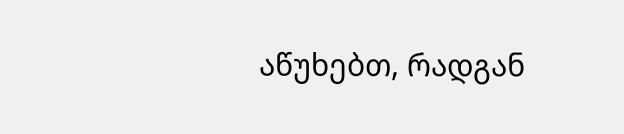აწუხებთ, რადგან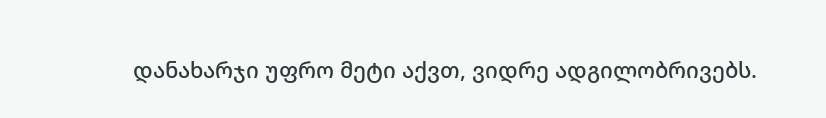დანახარჯი უფრო მეტი აქვთ, ვიდრე ადგილობრივებს.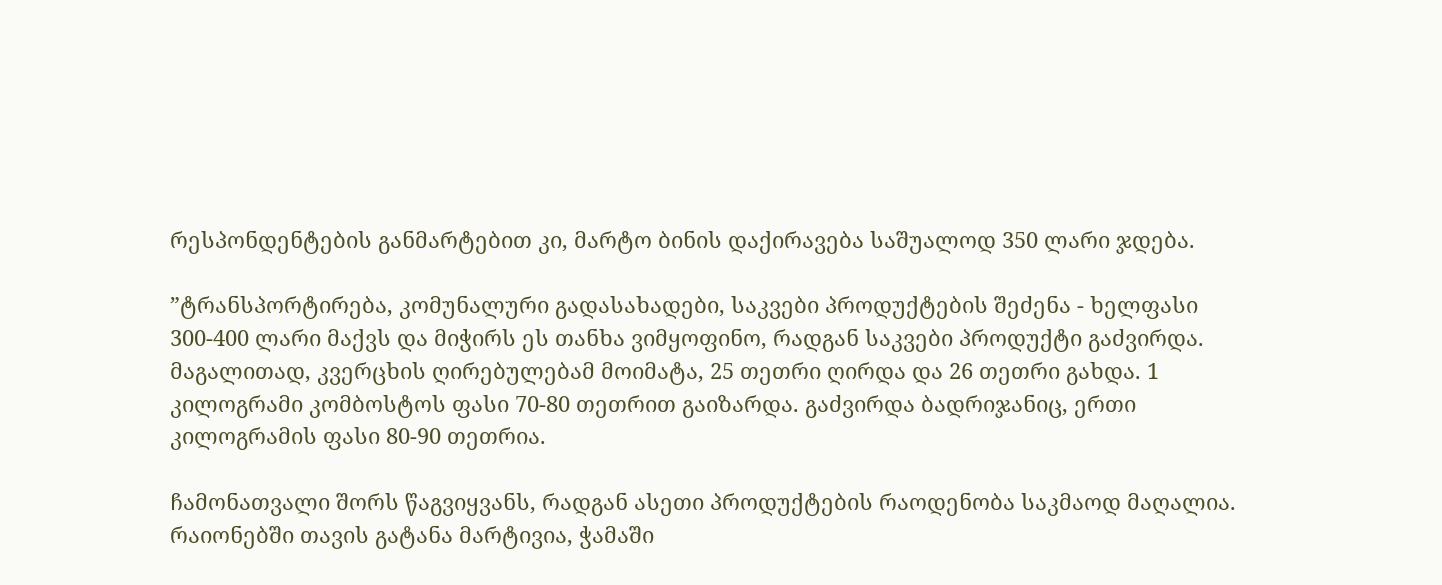რესპონდენტების განმარტებით კი, მარტო ბინის დაქირავება საშუალოდ 350 ლარი ჯდება.

”ტრანსპორტირება, კომუნალური გადასახადები, საკვები პროდუქტების შეძენა - ხელფასი 300-400 ლარი მაქვს და მიჭირს ეს თანხა ვიმყოფინო, რადგან საკვები პროდუქტი გაძვირდა. მაგალითად, კვერცხის ღირებულებამ მოიმატა, 25 თეთრი ღირდა და 26 თეთრი გახდა. 1 კილოგრამი კომბოსტოს ფასი 70-80 თეთრით გაიზარდა. გაძვირდა ბადრიჯანიც, ერთი კილოგრამის ფასი 80-90 თეთრია.

ჩამონათვალი შორს წაგვიყვანს, რადგან ასეთი პროდუქტების რაოდენობა საკმაოდ მაღალია. რაიონებში თავის გატანა მარტივია, ჭამაში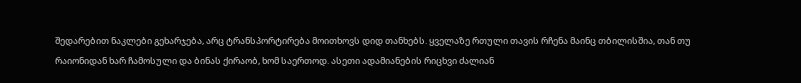შედარებით ნაკლები გეხარჯება, არც ტრანსპორტირება მოითხოვს დიდ თანხებს. ყველაზე რთული თავის რჩენა მაინც თბილისშია, თან თუ რაიონიდან ხარ ჩამოსული და ბინას ქირაობ, ხომ საერთოდ. ასეთი ადამიანების რიცხვი ძალიან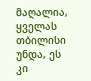მაღალია, ყველას თბილისი უნდა, ეს კი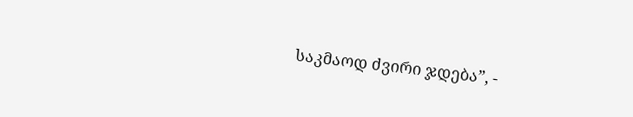საკმაოდ ძვირი ჯდება”, -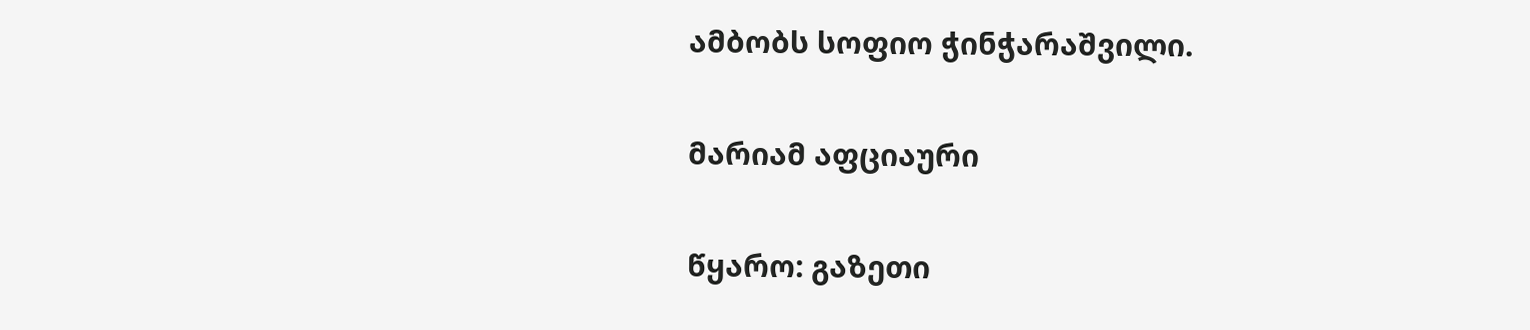ამბობს სოფიო ჭინჭარაშვილი.

მარიამ აფციაური

წყარო: გაზეთი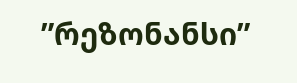”რეზონანსი”